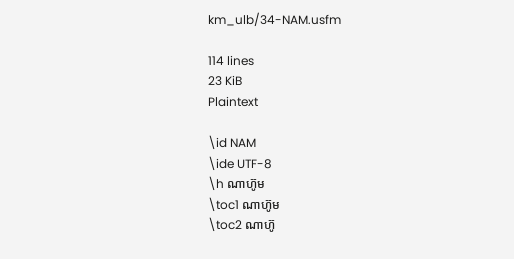km_ulb/34-NAM.usfm

114 lines
23 KiB
Plaintext

\id NAM
\ide UTF-8
\h ណាហ៊ូម
\toc1 ណាហ៊ូម
\toc2 ណាហ៊ូ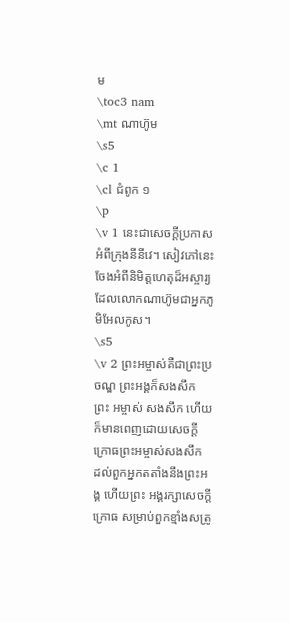ម
\toc3 nam
\mt ណាហ៊ូម
\s5
\c 1
\cl ជំពូក ១
\p
\v 1 នេះជាសេចក្ដីប្រកាសអំពីក្រុងនីនីវេ។ សៀវភៅនេះចែងអំពីនិមិត្ត‌ហេតុដ៏អស្ចារ្យដែលលោកណាហ៊ូមជាអ្នកភូមិអែល‌កូស។
\s5
\v 2 ព្រះ‌អម្ចាស់គឺជាព្រះប្រចណ្ឌ ព្រះ‌អង្គក៏សង‌សឹក ព្រះ‌ អម្ចាស់ សង‌សឹក ហើយក៏មានពេញដោយសេចក្ដីក្រោធព្រះ‌អម្ចាស់សង‌សឹក ដល់ពួកអ្នកតតាំងនឹងព្រះ‌អង្គ ហើយព្រះ‌ អង្គរក្សាសេចក្ដីក្រោធ សម្រាប់ពួកខ្មាំងសត្រូ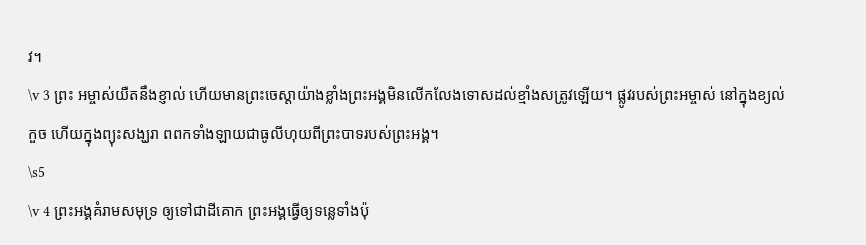វ។
\v 3 ព្រះ‌ អម្ចាស់យឺតនឹងខ្ញាល់ ហើយមានព្រះ‌ចេស្តាយ៉ាងខ្លាំងព្រះ‌អង្គមិនលើក‌លែងទោសដល់ខ្មាំងសត្រូវឡើយ។ ផ្លូវរបស់ព្រះ‌អម្ចាស់ នៅក្នុងខ្យល់កួច ហើយក្នុងព្យុះសង្ឃរា ពពកទាំង‌ឡាយជាធូលីហុយពីព្រះ‌បាទរបស់ព្រះ‌អង្គ។
\s5
\v 4 ព្រះ‌អង្គគំរាមសមុទ្រ ឲ្យទៅជាដីគោក ព្រះ‌អង្គធ្វើឲ្យទន្លេទាំងប៉ុ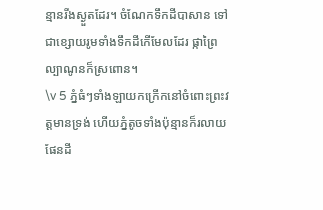ន្មានរីងស្ងួតដែរ។ ចំណែកទឹកដីបាសាន ទៅជាខ្សោយរូមទាំងទឹកដីកើមែលដែរ ផ្កាព្រៃល្បាណូនក៏ស្រពោន។
\v 5 ភ្នំធំៗទាំង‌ឡាយកក្រើកនៅចំពោះព្រះ‌វត្តមានទ្រង់ ហើយភ្នំតូចទាំងប៉ុន្មានក៏រលាយ ផែនដី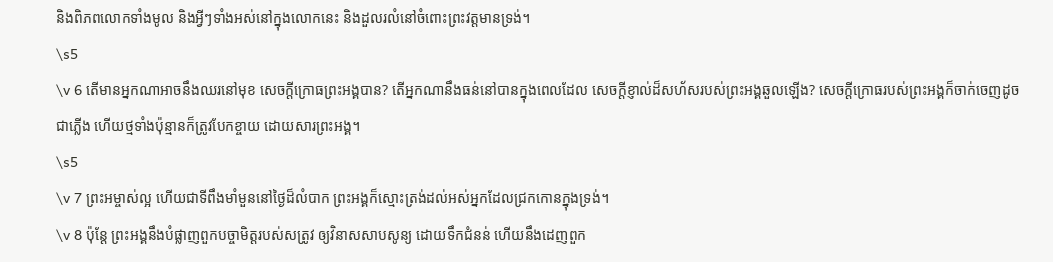និងពិភព‌លោកទាំងមូល និងអ្វីៗទាំងអស់នៅក្នុងលោកនេះ និងដួលរលំនៅចំពោះព្រះ‌វត្តមានទ្រង់។
\s5
\v 6 តើមានអ្នកណាអាចនឹងឈរនៅមុខ សេចក្ដីក្រោធព្រះ‌អង្គបាន? តើអ្នកណានឹងធន់នៅបានក្នុងពេលដែល សេចក្ដីខ្ញាល់ដ៏សហ័សរបស់ព្រះ‌អង្គឆួលឡើង? សេចក្ដីក្រោធរបស់ព្រះ‌អង្គក៏ចាក់ចេញដូចជាភ្លើង ហើយថ្មទាំងប៉ុន្មានក៏ត្រូវបែកខ្ចាយ ដោយ‌សារព្រះ‌អង្គ។
\s5
\v 7 ព្រះ‌អម្ចាស់ល្អ ហើយជាទីពឹងមាំ‌មួននៅថ្ងៃដ៏លំបាក ព្រះអង្គក៏ស្មោះត្រង់ដល់អស់អ្នកដែលជ្រកកោនក្នុងទ្រង់។
\v 8 ប៉ុន្តែ ព្រះ‌អង្គនឹងបំផ្លាញពួកបច្ចាមិត្តរបស់សត្រូវ ឲ្យវិនាសសាបសូន្យ ដោយទឹកជំនន់ ហើយនឹងដេញពួក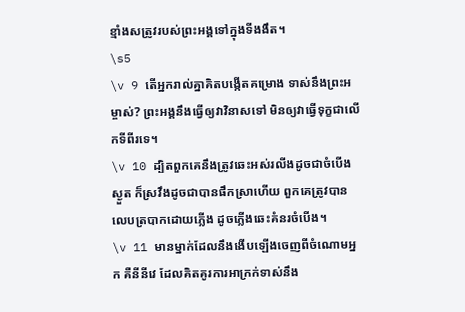ខ្មាំងសត្រូវរបស់ព្រះ‌អង្គទៅក្នុងទីងងឹត។
\s5
\v 9 តើអ្នករាល់គ្នាគិតបង្កើតគម្រោង ទាស់នឹងព្រះ‌អម្ចាស់? ព្រះ‌អង្គនឹងធ្វើឲ្យវាវិនាសទៅ មិនឲ្យវាធ្វើទុក្ខជាលើកទីពីរទេ។
\v 10 ដ្បិតពួកគេនឹងត្រូវឆេះអស់រលីងដូចជាចំបើងស្ងួត ក៏ស្រវឹងដូចជាបានផឹកស្រាហើយ ពួកគេត្រូវបានលេបត្របាកដោយភ្លើង ដូចភ្លើងឆេះគំនរចំបើង។
\v 11 មានម្នាក់ដែលនឹងងើបឡើងចេញពីចំណោមអ្នក គឺនីនីវេ ដែលគិត‌គូរការអាក្រក់ទាស់នឹង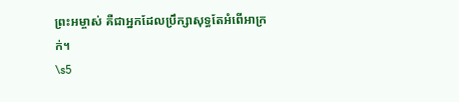ព្រះ‌អម្ចាស់ គឺជាអ្នកដែលប្រឹក្សាសុទ្ធតែអំពើអាក្រក់។
\s5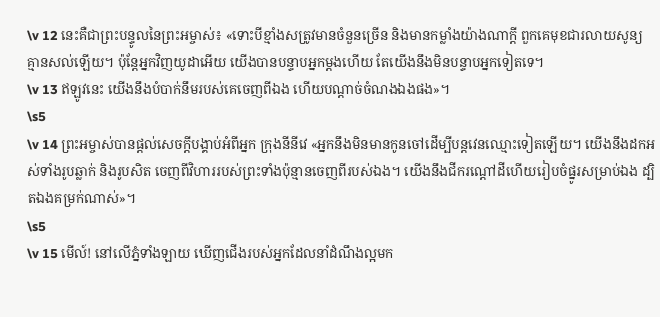\v 12 នេះគឺជាព្រះបន្ទូលនៃព្រះអម្ចាស់៖ «ទោះបីខ្មាំងសត្រូវមានចំនួនច្រើន និងមានកម្លាំងយ៉ាងណាក្ដី ពួកគេមុខជារលាយសូន្យ គ្មានសល់ឡើយ។ ប៉ុន្តែអ្នកវិញយូដាអើយ យើងបានបន្ទាបអ្នកម្តងហើយ តែយើងនឹងមិនបន្ទាបអ្នកទៀតទេ។
\v 13 ឥឡូវនេះ យើងនឹងបំបាក់នឹមរបស់គេចេញពីឯង ហើយបណ្ដាច់ចំណងឯងផង»។
\s5
\v 14 ព្រះ‌អម្ចាស់បានផ្តល់សេចក្តីបង្គាប់អំពីអ្នក ក្រុងនីនីវេ «អ្នកនឹងមិនមានកូនចៅដើម្បីបន្តវេនឈ្មោះទៀតឡើយ។ យើងនឹងដកអស់ទាំងរូបឆ្លាក់ និងរូបសិត ចេញពីវិហាររបស់ព្រះទាំងប៉ុន្មានចេញពីរបស់ឯង។ យើងនឹងជីករណ្តៅដីហើយរៀបចំផ្នូរសម្រាប់ឯង ដ្បិតឯងគម្រក់ណាស់»។
\s5
\v 15 មើល៍! នៅលើភ្នំទាំង‌ឡាយ ឃើញជើងរបស់អ្នកដែលនាំដំណឹងល្អមក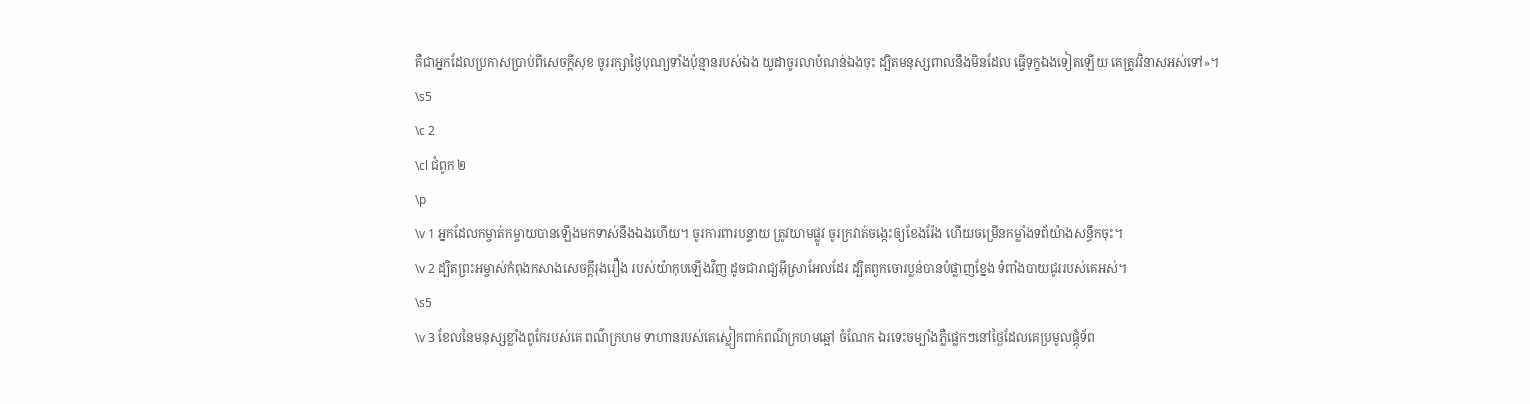គឺជាអ្នកដែលប្រកាសប្រាប់ពីសេចក្ដីសុខ ចូររក្សាថ្ងៃបុណ្យទាំងប៉ុន្មានរបស់ឯង យូដាចូរលាបំណន់ឯងចុះ ដ្បិតមនុស្សពាលនឹងមិនដែល ធ្វើទុក្ខឯងទៀតឡើយ គេត្រូវវិនាសអស់ទៅ»។
\s5
\c 2
\cl ជំពូក ២
\p
\v 1 អ្នកដែលកម្ចាត់កម្ចាយបានឡើងមកទាស់នឹងឯងហើយ។ ចូរការពារបន្ទាយ ត្រូវយាមផ្លូវ ចូរក្រវាត់ចង្កេះឲ្យខែង‌រ៉ែង ហើយចម្រើនកម្លាំងទព័យ៉ាងសន្ធឹកចុះ។
\v 2 ដ្បិតព្រះ‌អម្ចាស់កំពុងកសាងសេចក្ដីរុងរឿង របស់យ៉ាកុបឡើងវិញ ដូចជារាជ្យអុីស្រា‌អែលដែរ ដ្បិតពួកចោរប្លន់បានបំផ្លាញខ្នែង ទំពាំង‌បាយ‌ជូររបស់គេអស់។
\s5
\v 3 ខែលនៃមនុស្សខ្លាំងពូកែរបស់គេ ពណ៌ក្រហម ទាហានរបស់គេស្លៀក‌ពាក់ពណ៌ក្រហមឆ្អៅ ចំណែក ឯរទេះចម្បាំងភ្លឺផ្លេកៗនៅថ្ងៃដែលគេប្រមូលផ្ដុំទ័ព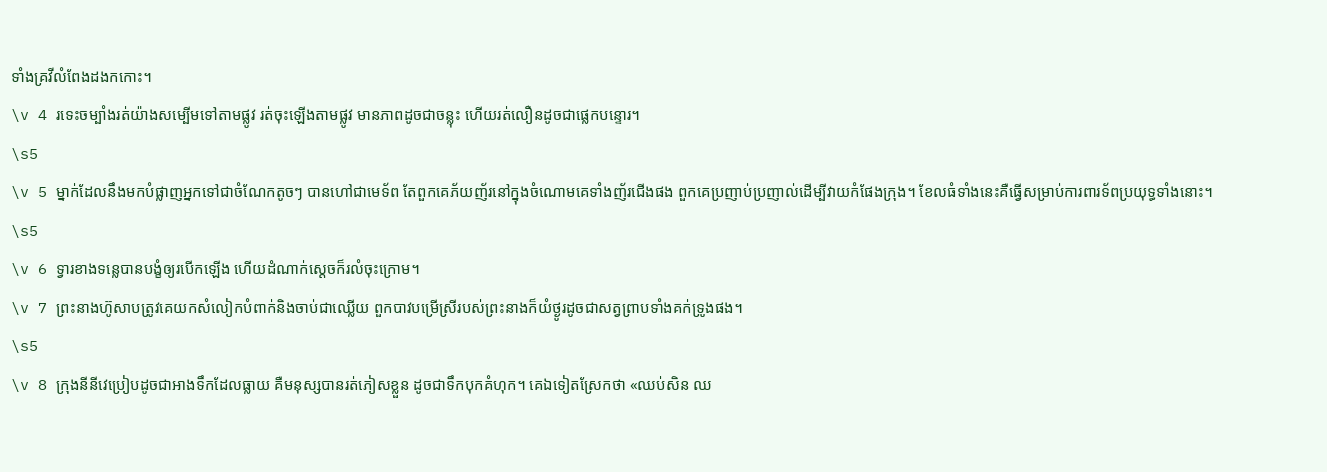ទាំងគ្រវីលំពែងដងកកោះ។
\v 4 រទេះចម្បាំងរត់យ៉ាងសម្បើមទៅតាមផ្លូវ រត់ចុះឡើងតាមផ្លូវ មានភាពដូចជាចន្លុះ ហើយរត់លឿនដូចជាផ្លេក‌បន្ទោរ។
\s5
\v 5 ម្នាក់ដែលនឹងមកបំផ្លាញអ្នកទៅជាចំណែកតូចៗ បានហៅជាមេទ័ព តែពួកគេភ័យញ័រនៅក្នុងចំណោមគេទាំងញ័រជើងផង ពួកគេប្រញាប់‌ប្រញាល់ដើម្បីវាយកំផែងក្រុង។ ខែលធំទាំងនេះគឺធ្វើសម្រាប់ការពារទ័ពប្រយុទ្ធទាំងនោះ។
\s5
\v 6 ទ្វារខាងទន្លេបានបង្ខំឲ្យរបើកឡើង ហើយដំណាក់ស្តេចក៏រលំចុះក្រោម។
\v 7 ព្រះ‌នាងហ៊ូសាបត្រូវគេយកសំលៀកបំពាក់និងចាប់ជាឈ្លើយ ពួកបាវបម្រើស្រីរបស់ព្រះ‌នាងក៏យំថ្ងូរដូចជាសត្វព្រាបទាំងគក់ទ្រូងផង។
\s5
\v 8 ក្រុងនីនីវេប្រៀបដូចជាអាងទឹកដែលធ្លាយ គឺមនុស្សបានរត់ភៀសខ្លួន ដូចជាទឹកបុកគំហុក។ គេឯទៀតស្រែកថា «ឈប់សិន ឈ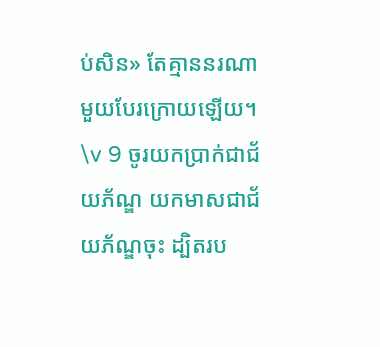ប់សិន» តែគ្មាននរណាមួយបែរក្រោយឡើយ។
\v 9 ចូរយកប្រាក់ជាជ័យភ័ណ្ឌ យកមាសជាជ័យភ័ណ្ឌចុះ ដ្បិតរប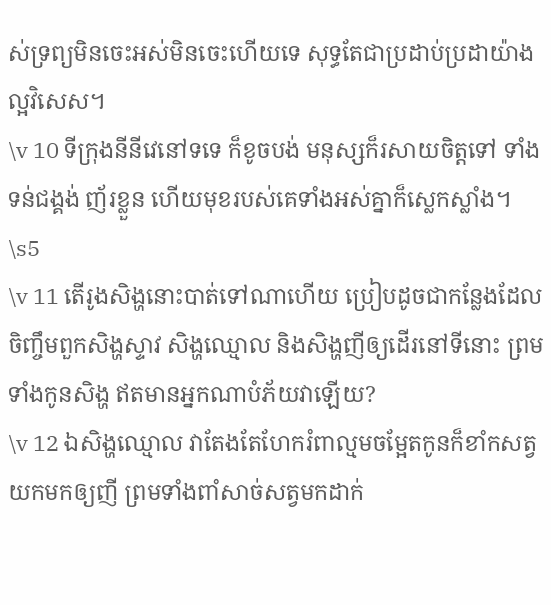ស់ទ្រព្យមិនចេះអស់មិនចេះហើយទេ សុទ្ធតែជាប្រដាប់‌ប្រដាយ៉ាងល្អវិសេស។
\v 10 ទីក្រុងនីនីវេនៅទទេ ក៏‌ខូច‌បង់ មនុស្សក៏រសាយចិត្តទៅ ទាំងទន់ជង្គង់ ញ័រខ្លួន ហើយមុខរបស់គេទាំងអស់គ្នាក៏ស្លេក‌ស្លាំង។
\s5
\v 11 តើរូងសិង្ហនោះបាត់ទៅណាហើយ ប្រៀបដូចជាកន្លែងដែលចិញ្ចឹមពួកសិង្ហស្ទាវ សិង្ហឈ្មោល និងសិង្ហញីឲ្យដើរនៅទីនោះ ព្រមទាំងកូនសិង្ហ ឥតមានអ្នកណាបំភ័យវាឡើយ?
\v 12 ឯសិង្ហឈ្មោល វាតែង‌តែហែករំពាល្មមចម្អែតកូនក៏ខាំកសត្វយកមកឲ្យញី ព្រមទាំងពាំសាច់សត្វមកដាក់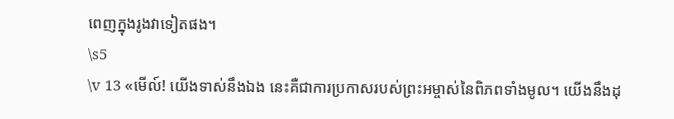ពេញក្នុងរូងវាទៀតផង។
\s5
\v 13 «មើល៍! យើងទាស់នឹងឯង នេះគឺជាការប្រកាសរបស់ព្រះអម្ចាស់នៃពិភពទាំងមូល។ យើងនឹងដុ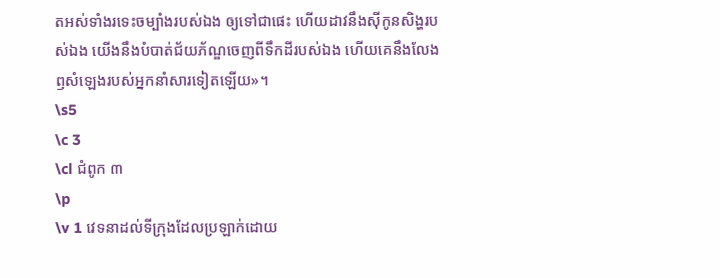តអស់ទាំងរទេះចម្បាំងរបស់ឯង ឲ្យទៅជាផេះ ហើយដាវនឹងស៊ីកូនសិង្ហរបស់ឯង យើងនឹងបំបាត់ជ័យភ័ណ្ឌចេញពីទឹកដីរបស់ឯង ហើយគេនឹងលែងឭសំឡេងរបស់អ្នកនាំសារទៀតឡើយ»។
\s5
\c 3
\cl ជំពូក ៣
\p
\v 1 វេទនាដល់ទីក្រុងដែលប្រឡាក់ដោយ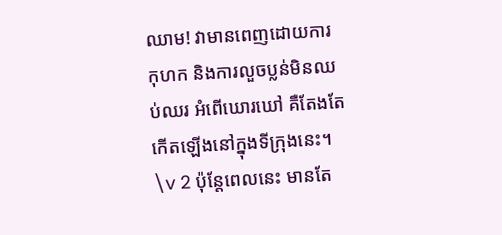ឈាម! វាមានពេញដោយការកុហក និងការលួចប្លន់មិនឈប់ឈរ អំពើឃោរឃៅ គឺតែងតែកើតឡើងនៅក្នុងទីក្រុងនេះ។
\v 2 ប៉ុន្តែពេលនេះ មានតែ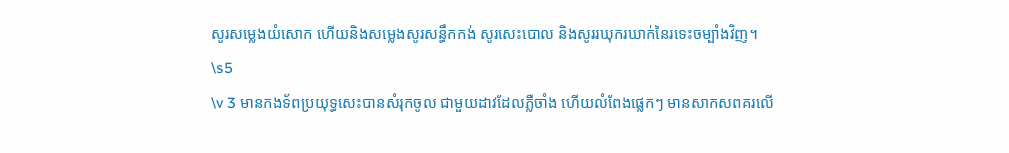សូរសម្លេងយំសោក ហើយនិងសម្លេងសូរសន្ធឹកកង់ សូរសេះបោល និងសូររឃុក‌រឃាក់នៃរទេះចម្បាំងវិញ។
\s5
\v 3 មានកងទ័ពប្រយុទ្ធសេះបានសំរុកចូល ជាមួយដាវដែលភ្លឺចាំង ហើយលំពែងផ្លេកៗ មានសាក‌សពគរលើ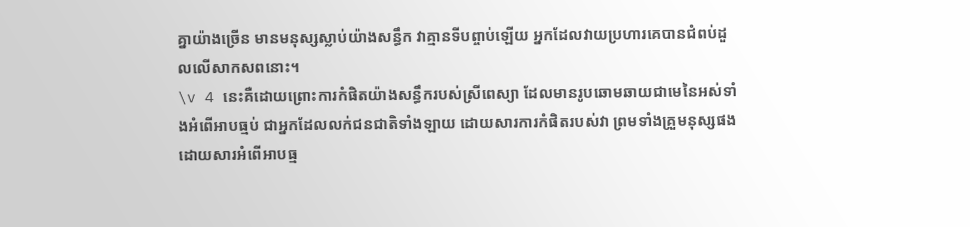គ្នាយ៉ាងច្រើន មានមនុស្សស្លាប់យ៉ាងសន្ធឹក វាគ្មានទីបព្ចាប់ឡើយ អ្នកដែលវាយប្រហារគេបានជំពប់ដួលលើសាកសពនោះ។
\v 4 នេះគឺដោយព្រោះការកំផិតយ៉ាងសន្ធឹករបស់ស្រីពេស្យា ដែលមានរូបឆោម‌ឆាយជាមេនៃអស់ទាំងអំពើអាប‌ធ្មប់ ជាអ្នកដែលលក់ជនជាតិទាំងឡាយ ដោយ‌សារការកំផិតរបស់វា ព្រមទាំងគ្រួមនុស្សផង ដោយ‌សារអំពើអាប‌ធ្ម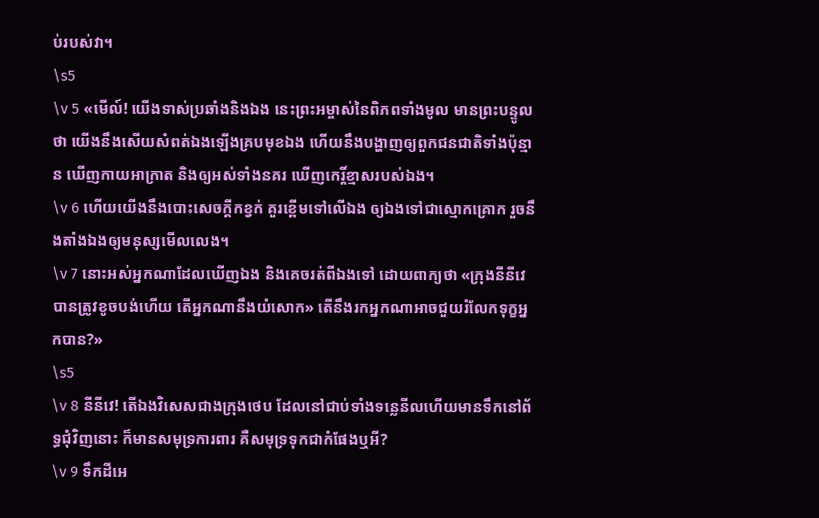ប់របស់វា។
\s5
\v 5 «មើល៍! យើងទាស់ប្រឆាំងនិងឯង នេះព្រះ‌អម្ចាស់នៃពិភពទាំងមូល មានព្រះ‌បន្ទូលថា យើងនឹងសើយសំពត់ឯងឡើងគ្របមុខឯង ហើយនឹងបង្ហាញឲ្យពួកជនជាតិទាំងប៉ុន្មាន ឃើញកាយអាក្រាត និងឲ្យអស់ទាំងនគរ ឃើញកេរ្តិ៍‌ខ្មាសរបស់ឯង។
\v 6 ហើយយើងនឹងបោះសេចក្តីកខ្វក់ គួរខ្ពើមទៅលើឯង ឲ្យឯងទៅជាស្មោក‌គ្រោក រួចនឹងតាំងឯងឲ្យមនុស្សមើលលេង។
\v 7 នោះអស់អ្នកណាដែលឃើញឯង និងគេចរត់ពីឯងទៅ ដោយពាក្យថា «ក្រុងនីនីវេបានត្រូវខូច‌បង់ហើយ តើអ្នកណានឹងយំសោក» តើនឹងរកអ្នកណាអាចជួយរំលែកទុក្ខអ្នកបាន?»
\s5
\v 8 នីនីវេ! តើឯងវិសេសជាងក្រុងថេប ដែលនៅជាប់ទាំងទន្លេនីលហើយមានទឹកនៅព័ទ្ធជុំ‌វិញនោះ ក៏មានសមុទ្រការពារ គឺសមុទ្រទុកជាកំផែងឬអី?
\v 9 ទឹកដីអេ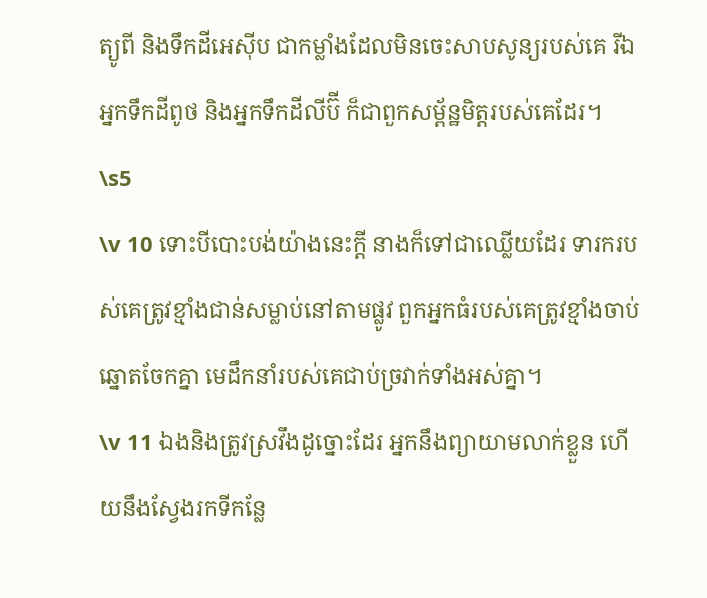ត្យូ‌ពី និងទឹកដីអេស៊ីប ជាកម្លាំងដែលមិនចេះសាប‌សូន្យរបស់គេ រីឯអ្នកទឹកដីពូថ និងអ្នកទឹកដីលីប៊ី ក៏ជាពួកសម្ព័ន្ឋមិត្តរបស់គេដែរ។
\s5
\v 10 ទោះបីបោះបង់យ៉ាងនេះក្ដី នាងក៏ទៅជាឈ្លើយដែរ ទារករបស់គេត្រូវខ្មាំងជាន់សម្លាប់នៅតាមផ្លូវ ពួកអ្នកធំរបស់គេត្រូវខ្មាំងចាប់ឆ្នោតចែកគ្នា មេដឹកនាំរបស់គេជាប់ច្រវាក់ទាំងអស់គ្នា។
\v 11 ឯងនិងត្រូវស្រវឹងដូច្នោះដែរ អ្នកនឹងព្យាយាមលាក់ខ្លួន ហើយនឹងស្វែងរកទីកន្លែ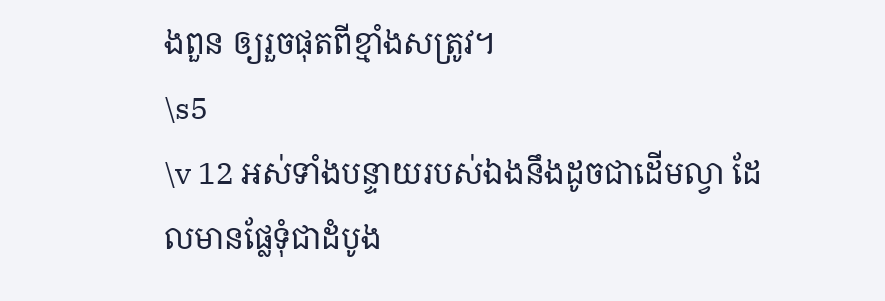ងពួន ឲ្យរួចផុតពីខ្មាំងសត្រូវ។
\s5
\v 12 អស់ទាំងបន្ទាយរបស់ឯងនឹងដូចជាដើមល្វា ដែលមានផ្លែទុំជាដំបូង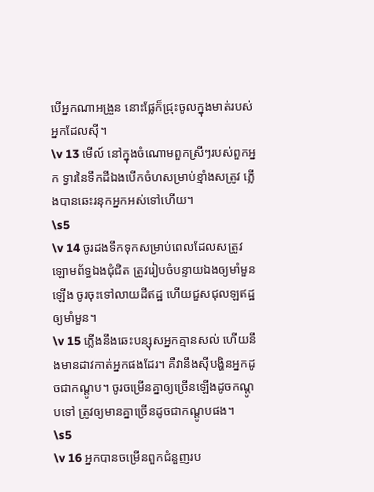បើអ្នកណាអង្រួន នោះផ្លែក៏ជ្រុះចូលក្នុងមាត់របស់អ្នកដែលស៊ី។
\v 13 មើល៍ នៅក្នុងចំណោមពួកស្រីៗរបស់ពួកអ្នក ទ្វារនៃទឹកដីឯងបើកចំហសម្រាប់ខ្មាំងសត្រូវ ភ្លើងបានឆេះរនុកអ្នកអស់ទៅហើយ។
\s5
\v 14 ចូរដងទឹកទុកសម្រាប់ពេលដែលសត្រូវឡោម‌ព័ទ្ធឯងជុំជិត ត្រូវរៀបចំបន្ទាយឯងឲ្យមាំ‌មួនឡើង ចូរចុះទៅលាយដីឥដ្ឋ ហើយជួស‌ជុលឡឥដ្ឋឲ្យមាំ‌មួន។
\v 15 ភ្លើងនឹងឆេះបន្សុសអ្នកគ្មានសល់ ហើយនឹងមានដាវកាត់អ្នកផងដែរ។ គឺវានឹងស៊ីបង្ហិនអ្នកដូចជាកណ្តូប។ ចូរចម្រើនគ្នាឲ្យច្រើនឡើងដូចកណ្តូបទៅ ត្រូវឲ្យមានគ្នាច្រើនដូចជាកណ្តូបផង។
\s5
\v 16 អ្នកបានចម្រើនពួកជំនួញរប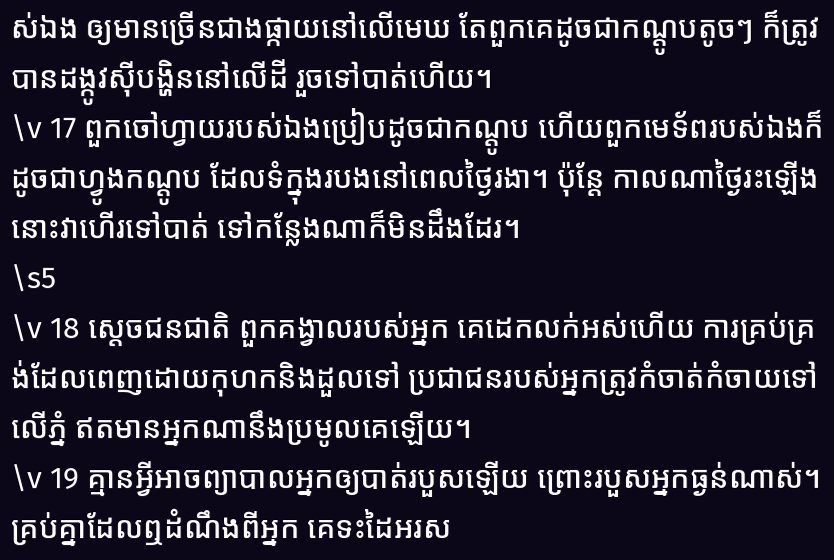ស់ឯង ឲ្យមានច្រើនជាងផ្កាយនៅលើមេឃ តែពួកគេដូចជាកណ្តូបតូចៗ ក៏ត្រូវបានដង្កូវស៊ីបង្ហិននៅលើដី រួចទៅបាត់ហើយ។
\v 17 ពួកចៅ‌ហ្វាយរបស់ឯងប្រៀបដូចជាកណ្តូប ហើយពួកមេ‌ទ័ពរបស់ឯងក៏ដូចជាហ្វូងកណ្តូប ដែលទំក្នុងរបងនៅពេលថ្ងៃរងា។ ប៉ុន្តែ កាលណាថ្ងៃរះឡើង នោះវាហើរទៅបាត់ ទៅកន្លែងណាក៏មិនដឹងដែរ។
\s5
\v 18 ស្តេចជនជាតិ ពួកគង្វាលរបស់អ្នក គេដេកលក់អស់ហើយ ការគ្រប់គ្រង់ដែលពេញដោយកុហកនិងដួលទៅ ប្រជាជនរបស់អ្នកត្រូវកំចាត់កំចាយទៅលើភ្នំ ឥតមានអ្នកណានឹងប្រមូលគេឡើយ។
\v 19 គ្មានអ្វីអាចព្យាបាលអ្នកឲ្យបាត់របួសឡើយ ព្រោះរបួសអ្នកធ្ងន់ណាស់។ គ្រប់គ្នាដែលឮដំណឹងពីអ្នក គេទះដៃអរស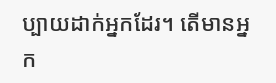ប្បាយដាក់អ្នកដែរ។ តើមានអ្នក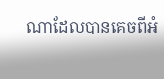ណាដែលបានគេចពីអំ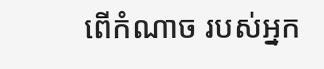ពើកំណាច របស់អ្នក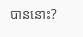បាននោះ?